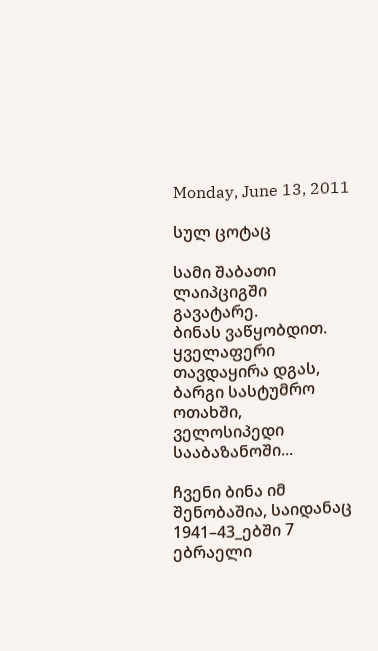Monday, June 13, 2011

სულ ცოტაც

სამი შაბათი ლაიპციგში გავატარე.
ბინას ვაწყობდით.
ყველაფერი თავდაყირა დგას, ბარგი სასტუმრო ოთახში, ველოსიპედი სააბაზანოში...

ჩვენი ბინა იმ შენობაშია, საიდანაც 1941–43_ებში 7 ებრაელი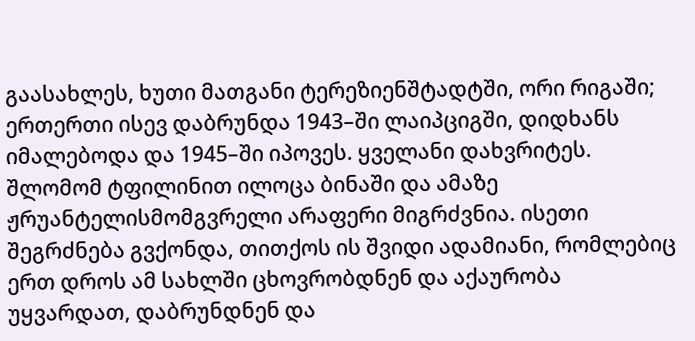გაასახლეს, ხუთი მათგანი ტერეზიენშტადტში, ორი რიგაში; ერთერთი ისევ დაბრუნდა 1943–ში ლაიპციგში, დიდხანს იმალებოდა და 1945–ში იპოვეს. ყველანი დახვრიტეს.
შლომომ ტფილინით ილოცა ბინაში და ამაზე ჟრუანტელისმომგვრელი არაფერი მიგრძვნია. ისეთი შეგრძნება გვქონდა, თითქოს ის შვიდი ადამიანი, რომლებიც ერთ დროს ამ სახლში ცხოვრობდნენ და აქაურობა უყვარდათ, დაბრუნდნენ და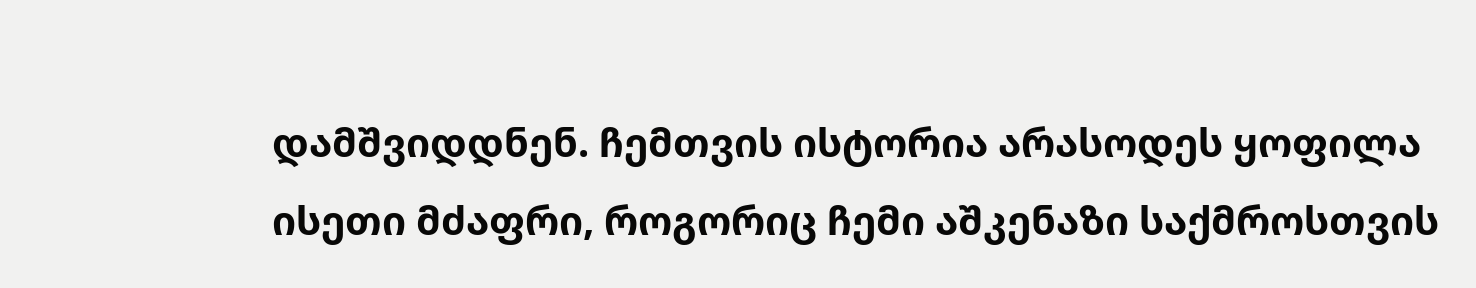დამშვიდდნენ. ჩემთვის ისტორია არასოდეს ყოფილა ისეთი მძაფრი, როგორიც ჩემი აშკენაზი საქმროსთვის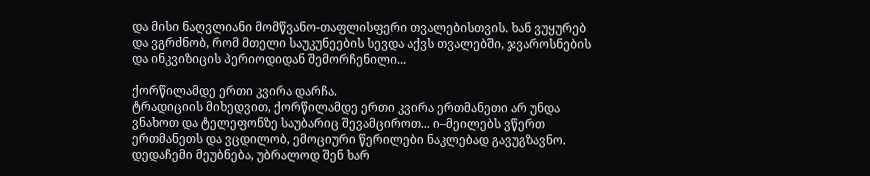და მისი ნაღვლიანი მომწვანო-თაფლისფერი თვალებისთვის. ხან ვუყურებ და ვგრძნობ, რომ მთელი საუკუნეების სევდა აქვს თვალებში, ჯვაროსნების და ინკვიზიცის პერიოდიდან შემორჩენილი...

ქორწილამდე ერთი კვირა დარჩა.
ტრადიციის მიხედვით, ქორწილამდე ერთი კვირა ერთმანეთი არ უნდა ვნახოთ და ტელეფონზე საუბარიც შევამციროთ... ი–მეილებს ვწერთ ერთმანეთს და ვცდილობ, ემოციური წერილები ნაკლებად გავუგზავნო.
დედაჩემი მეუბნება, უბრალოდ შენ ხარ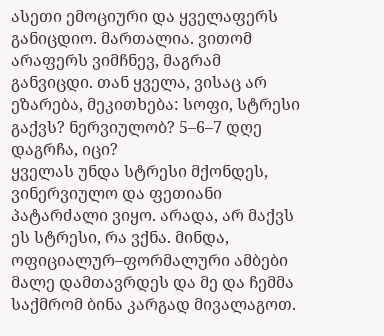ასეთი ემოციური და ყველაფერს განიცდიო. მართალია. ვითომ არაფერს ვიმჩნევ, მაგრამ განვიცდი. თან ყველა, ვისაც არ ეზარება, მეკითხება: სოფი, სტრესი გაქვს? ნერვიულობ? 5–6–7 დღე დაგრჩა, იცი?
ყველას უნდა სტრესი მქონდეს, ვინერვიულო და ფეთიანი პატარძალი ვიყო. არადა, არ მაქვს ეს სტრესი, რა ვქნა. მინდა, ოფიციალურ–ფორმალური ამბები მალე დამთავრდეს და მე და ჩემმა საქმრომ ბინა კარგად მივალაგოთ.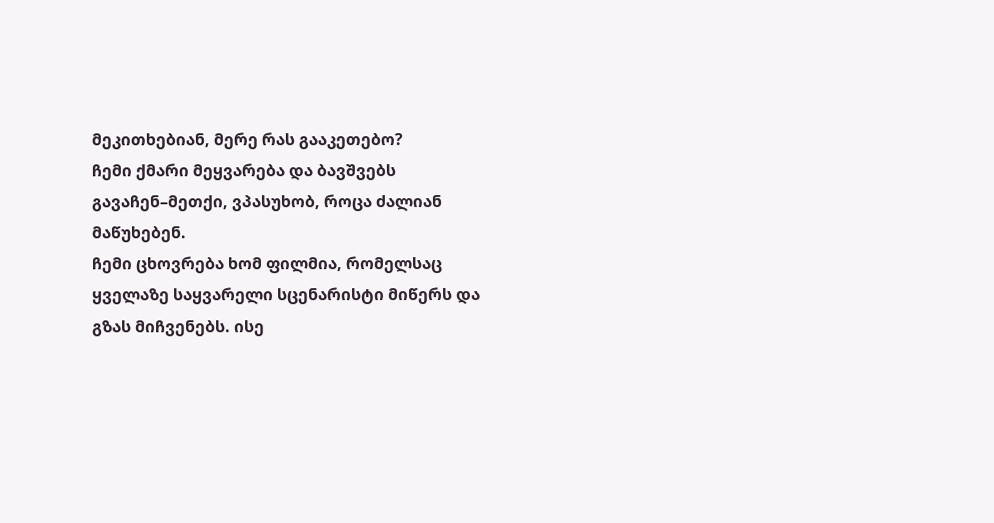მეკითხებიან, მერე რას გააკეთებო?
ჩემი ქმარი მეყვარება და ბავშვებს გავაჩენ–მეთქი, ვპასუხობ, როცა ძალიან მაწუხებენ.
ჩემი ცხოვრება ხომ ფილმია, რომელსაც ყველაზე საყვარელი სცენარისტი მიწერს და გზას მიჩვენებს. ისე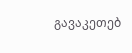გავაკეთებ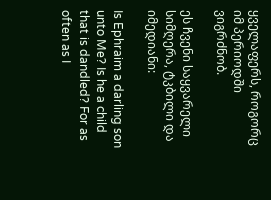ყველაფერს, როგორც იმ პერიოდში ვიგრძნობ.

ეს ჩვენი საყვარელი სიმღერა, ტკბილი და იმედიანი:

Is Ephraim a darling son unto Me? Is he a child that is dandled? For as often as I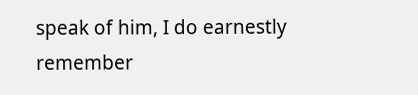speak of him, I do earnestly remember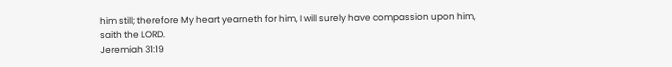him still; therefore My heart yearneth for him, I will surely have compassion upon him, saith the LORD.
Jeremiah 31:19